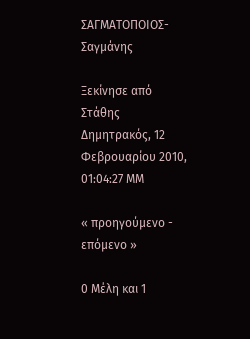ΣΑΓΜΑΤΟΠΟΙΟΣ- Σαγμάνης

Ξεκίνησε από Στάθης Δημητρακός, 12 Φεβρουαρίου 2010, 01:04:27 ΜΜ

« προηγούμενο - επόμενο »

0 Μέλη και 1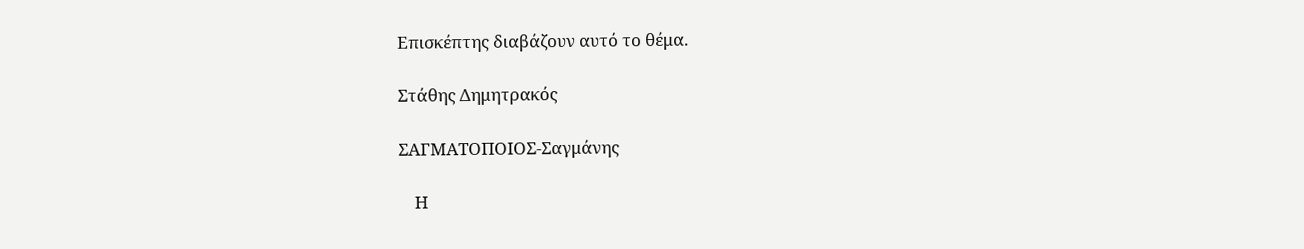Επισκέπτης διαβάζουν αυτό το θέμα.

Στάθης Δημητρακός

ΣΑΓΜΑΤΟΠΟΙΟΣ-Σαγμάνης

    Η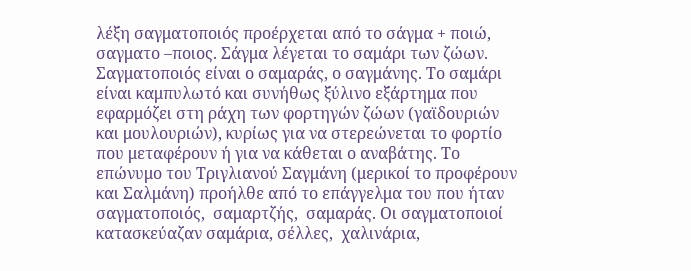λέξη σαγματοποιός προέρχεται από το σάγμα + ποιώ, σαγματο –ποιος. Σάγμα λέγεται το σαμάρι των ζώων. Σαγματοποιός είναι ο σαμαράς, ο σαγμάνης. Το σαμάρι είναι καμπυλωτό και συνήθως ξύλινο εξάρτημα που εφαρμόζει στη ράχη των φορτηγών ζώων (γαϊδουριών και μουλουριών), κυρίως για να στερεώνεται το φορτίο που μεταφέρουν ή για να κάθεται ο αναβάτης. Το επώνυμο του Τριγλιανού Σαγμάνη (μερικοί το προφέρουν και Σαλμάνη) προήλθε από το επάγγελμα του που ήταν  σαγματοποιός,  σαμαρτζής,  σαμαράς. Οι σαγματοποιοί κατασκεύαζαν σαμάρια, σέλλες,  χαλινάρια,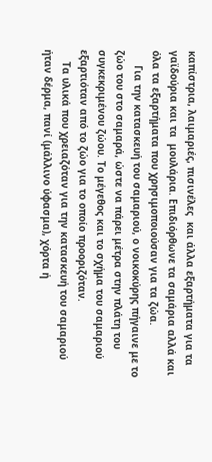καπίστρια, λαιμαριές, πισινέλες  και άλλα εξαρτήματα για τα γαϊδούρια και τα  μουλάρια. Επιδιόρθωνε τα σαμάρια αλλά και όλα τα εξαρτήματα που χρησιμοποιούσαν για τα ζώα.
     Για την κατασκευή του σαμαριού, ο νοικοκύρης πήγαινε με το ζώο του στο σαμαρά, ώστε να πάρει μέτρα στην πλάτη του συγκεκριμένου ζώου. Το μέγεθος και το σχήμα του σαμαριού εξαρτιόταν από το ζώο για το οποίο προοριζόταν.
    Τα υλικά που χρειαζόταν για την κατασκευή του σαμαριού ήταν δέρμα, πανί (μάλλινο ύφασμα), χόρτα ή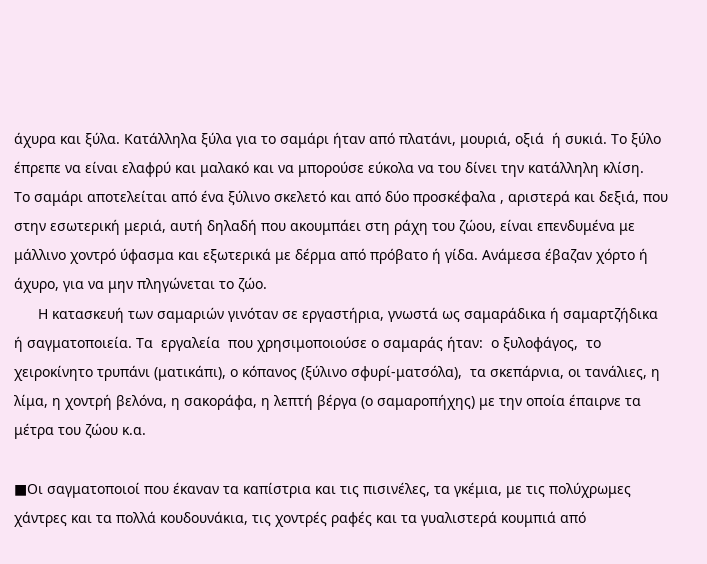άχυρα και ξύλα. Κατάλληλα ξύλα για το σαμάρι ήταν από πλατάνι, μουριά, οξιά  ή συκιά. Το ξύλο έπρεπε να είναι ελαφρύ και μαλακό και να μπορούσε εύκολα να του δίνει την κατάλληλη κλίση.
Το σαμάρι αποτελείται από ένα ξύλινο σκελετό και από δύο προσκέφαλα , αριστερά και δεξιά, που στην εσωτερική μεριά, αυτή δηλαδή που ακουμπάει στη ράχη του ζώου, είναι επενδυμένα με μάλλινο χοντρό ύφασμα και εξωτερικά με δέρμα από πρόβατο ή γίδα. Ανάμεσα έβαζαν χόρτο ή άχυρο, για να μην πληγώνεται το ζώο.
      Η κατασκευή των σαμαριών γινόταν σε εργαστήρια, γνωστά ως σαμαράδικα ή σαμαρτζήδικα ή σαγματοποιεία. Τα  εργαλεία  που χρησιμοποιούσε ο σαμαράς ήταν:  ο ξυλοφάγος,  το χειροκίνητο τρυπάνι (ματικάπι), ο κόπανος (ξύλινο σφυρί-ματσόλα),  τα σκεπάρνια, οι τανάλιες, η λίμα, η χοντρή βελόνα, η σακοράφα, η λεπτή βέργα (ο σαμαροπήχης) με την οποία έπαιρνε τα μέτρα του ζώου κ.α.

■Οι σαγματοποιοί που έκαναν τα καπίστρια και τις πισινέλες, τα γκέμια, με τις πολύχρωμες χάντρες και τα πολλά κουδουνάκια, τις χοντρές ραφές και τα γυαλιστερά κουμπιά από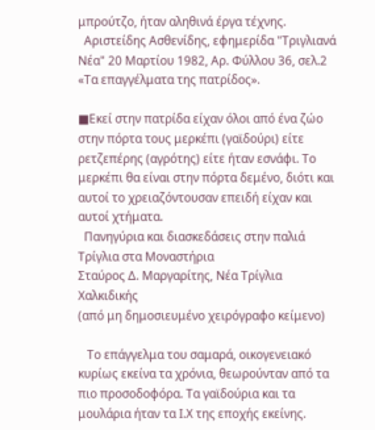μπρούτζο, ήταν αληθινά έργα τέχνης.
  Αριστείδης Ασθενίδης, εφημερίδα "Τριγλιανά Νέα" 20 Μαρτίου 1982, Αρ. Φύλλου 36, σελ.2 «Τα επαγγέλματα της πατρίδος».

■Εκεί στην πατρίδα είχαν όλοι από ένα ζώο στην πόρτα τους μερκέπι (γαϊδούρι) είτε ρετζεπέρης (αγρότης) είτε ήταν εσνάφι. Το μερκέπι θα είναι στην πόρτα δεμένο, διότι και αυτοί το χρειαζόντουσαν επειδή είχαν και αυτοί χτήματα.
  Πανηγύρια και διασκεδάσεις στην παλιά Τρίγλια στα Μοναστήρια
Σταύρος Δ. Μαργαρίτης, Νέα Τρίγλια Χαλκιδικής
(από μη δημοσιευμένο χειρόγραφο κείμενο)

   Το επάγγελμα του σαμαρά, οικογενειακό κυρίως εκείνα τα χρόνια, θεωρούνταν από τα πιο προσοδοφόρα. Τα γαϊδούρια και τα μουλάρια ήταν τα Ι.Χ της εποχής εκείνης.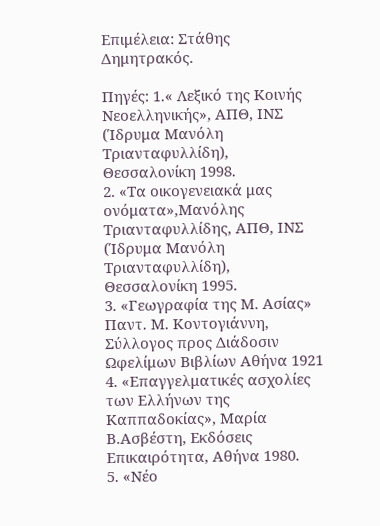Επιμέλεια: Στάθης Δημητρακός.

Πηγές: 1.« Λεξικό της Κοινής Νεοελληνικής», ΑΠΘ, ΙΝΣ (Ίδρυμα Μανόλη Τριανταφυλλίδη), Θεσσαλονίκη 1998.
2. «Τα οικογενειακά μας ονόματα»,Μανόλης Τριανταφυλλίδης, ΑΠΘ, ΙΝΣ (Ίδρυμα Μανόλη Τριανταφυλλίδη), Θεσσαλονίκη 1995.
3. «Γεωγραφία της Μ. Ασίας» Παντ. Μ. Κοντογιάννη, Σύλλογος προς Διάδοσιν Ωφελίμων Βιβλίων Αθήνα 1921
4. «Επαγγελματικές ασχολίες των Ελλήνων της Καππαδοκίας», Μαρία Β.Ασβέστη, Εκδόσεις Επικαιρότητα, Αθήνα 1980.
5. «Νέο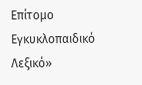Επίτομο Εγκυκλοπαιδικό Λεξικό»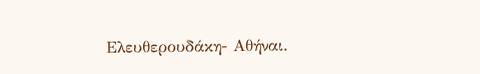Ελευθερουδάκη- Αθήναι.